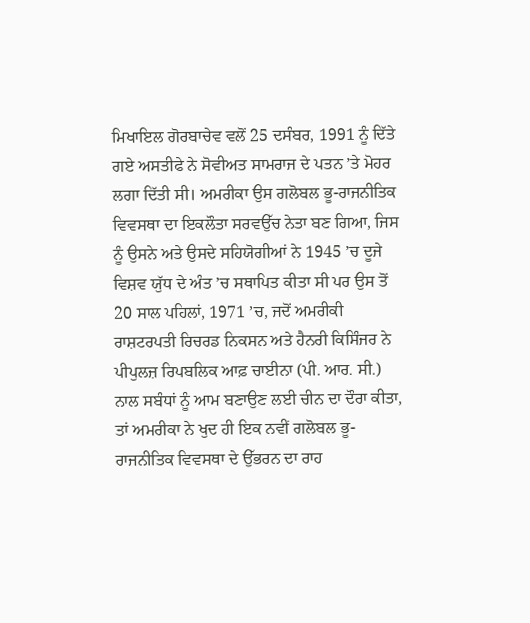ਮਿਖਾਇਲ ਗੋਰਬਾਚੇਵ ਵਲੋਂ 25 ਦਸੰਬਰ, 1991 ਨੂੰ ਦਿੱਤੇ ਗਏ ਅਸਤੀਫੇ ਨੇ ਸੋਵੀਅਤ ਸਾਮਰਾਜ ਦੇ ਪਤਨ ’ਤੇ ਮੋਹਰ ਲਗਾ ਦਿੱਤੀ ਸੀ। ਅਮਰੀਕਾ ਉਸ ਗਲੋਬਲ ਭੂ-ਰਾਜਨੀਤਿਕ ਵਿਵਸਥਾ ਦਾ ਇਕਲੌਤਾ ਸਰਵਉੱਚ ਨੇਤਾ ਬਣ ਗਿਆ, ਜਿਸ ਨੂੰ ਉਸਨੇ ਅਤੇ ਉਸਦੇ ਸਹਿਯੋਗੀਆਂ ਨੇ 1945 ’ਚ ਦੂਜੇ ਵਿਸ਼ਵ ਯੁੱਧ ਦੇ ਅੰਤ ’ਚ ਸਥਾਪਿਤ ਕੀਤਾ ਸੀ ਪਰ ਉਸ ਤੋਂ 20 ਸਾਲ ਪਹਿਲਾਂ, 1971 ’ਚ, ਜਦੋਂ ਅਮਰੀਕੀ ਰਾਸ਼ਟਰਪਤੀ ਰਿਚਰਡ ਨਿਕਸਨ ਅਤੇ ਹੈਨਰੀ ਕਿਸਿੰਜਰ ਨੇ ਪੀਪੁਲਜ਼ ਰਿਪਬਲਿਕ ਆਫ਼ ਚਾਈਨਾ (ਪੀ. ਆਰ. ਸੀ.) ਨਾਲ ਸਬੰਧਾਂ ਨੂੰ ਆਮ ਬਣਾਉਣ ਲਈ ਚੀਨ ਦਾ ਦੌਰਾ ਕੀਤਾ, ਤਾਂ ਅਮਰੀਕਾ ਨੇ ਖੁਦ ਹੀ ਇਕ ਨਵੀਂ ਗਲੋਬਲ ਭੂ-ਰਾਜਨੀਤਿਕ ਵਿਵਸਥਾ ਦੇ ਉੱਭਰਨ ਦਾ ਰਾਹ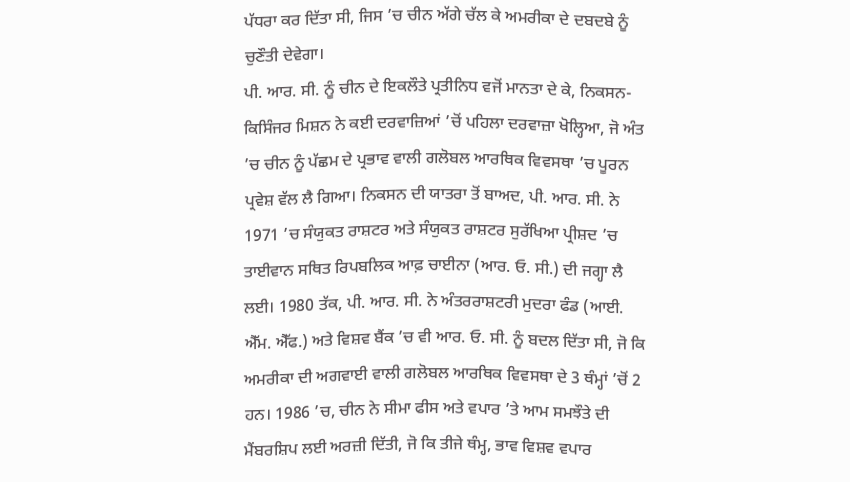ਪੱਧਰਾ ਕਰ ਦਿੱਤਾ ਸੀ, ਜਿਸ ’ਚ ਚੀਨ ਅੱਗੇ ਚੱਲ ਕੇ ਅਮਰੀਕਾ ਦੇ ਦਬਦਬੇ ਨੂੰ ਚੁਣੌਤੀ ਦੇਵੇਗਾ।
ਪੀ. ਆਰ. ਸੀ. ਨੂੰ ਚੀਨ ਦੇ ਇਕਲੌਤੇ ਪ੍ਰਤੀਨਿਧ ਵਜੋਂ ਮਾਨਤਾ ਦੇ ਕੇ, ਨਿਕਸਨ-ਕਿਸਿੰਜਰ ਮਿਸ਼ਨ ਨੇ ਕਈ ਦਰਵਾਜ਼ਿਆਂ ’ਚੋਂ ਪਹਿਲਾ ਦਰਵਾਜ਼ਾ ਖੋਲ੍ਹਿਆ, ਜੋ ਅੰਤ ’ਚ ਚੀਨ ਨੂੰ ਪੱਛਮ ਦੇ ਪ੍ਰਭਾਵ ਵਾਲੀ ਗਲੋਬਲ ਆਰਥਿਕ ਵਿਵਸਥਾ ’ਚ ਪੂਰਨ ਪ੍ਰਵੇਸ਼ ਵੱਲ ਲੈ ਗਿਆ। ਨਿਕਸਨ ਦੀ ਯਾਤਰਾ ਤੋਂ ਬਾਅਦ, ਪੀ. ਆਰ. ਸੀ. ਨੇ 1971 ’ਚ ਸੰਯੁਕਤ ਰਾਸ਼ਟਰ ਅਤੇ ਸੰਯੁਕਤ ਰਾਸ਼ਟਰ ਸੁਰੱਖਿਆ ਪ੍ਰੀਸ਼ਦ ’ਚ ਤਾਈਵਾਨ ਸਥਿਤ ਰਿਪਬਲਿਕ ਆਫ਼ ਚਾਈਨਾ (ਆਰ. ਓ. ਸੀ.) ਦੀ ਜਗ੍ਹਾ ਲੈ ਲਈ। 1980 ਤੱਕ, ਪੀ. ਆਰ. ਸੀ. ਨੇ ਅੰਤਰਰਾਸ਼ਟਰੀ ਮੁਦਰਾ ਫੰਡ (ਆਈ. ਐੱਮ. ਐੱਫ.) ਅਤੇ ਵਿਸ਼ਵ ਬੈਂਕ ’ਚ ਵੀ ਆਰ. ਓ. ਸੀ. ਨੂੰ ਬਦਲ ਦਿੱਤਾ ਸੀ, ਜੋ ਕਿ ਅਮਰੀਕਾ ਦੀ ਅਗਵਾਈ ਵਾਲੀ ਗਲੋਬਲ ਆਰਥਿਕ ਵਿਵਸਥਾ ਦੇ 3 ਥੰਮ੍ਹਾਂ ’ਚੋਂ 2 ਹਨ। 1986 ’ਚ, ਚੀਨ ਨੇ ਸੀਮਾ ਫੀਸ ਅਤੇ ਵਪਾਰ ’ਤੇ ਆਮ ਸਮਝੌਤੇ ਦੀ ਮੈਂਬਰਸ਼ਿਪ ਲਈ ਅਰਜ਼ੀ ਦਿੱਤੀ, ਜੋ ਕਿ ਤੀਜੇ ਥੰਮ੍ਹ, ਭਾਵ ਵਿਸ਼ਵ ਵਪਾਰ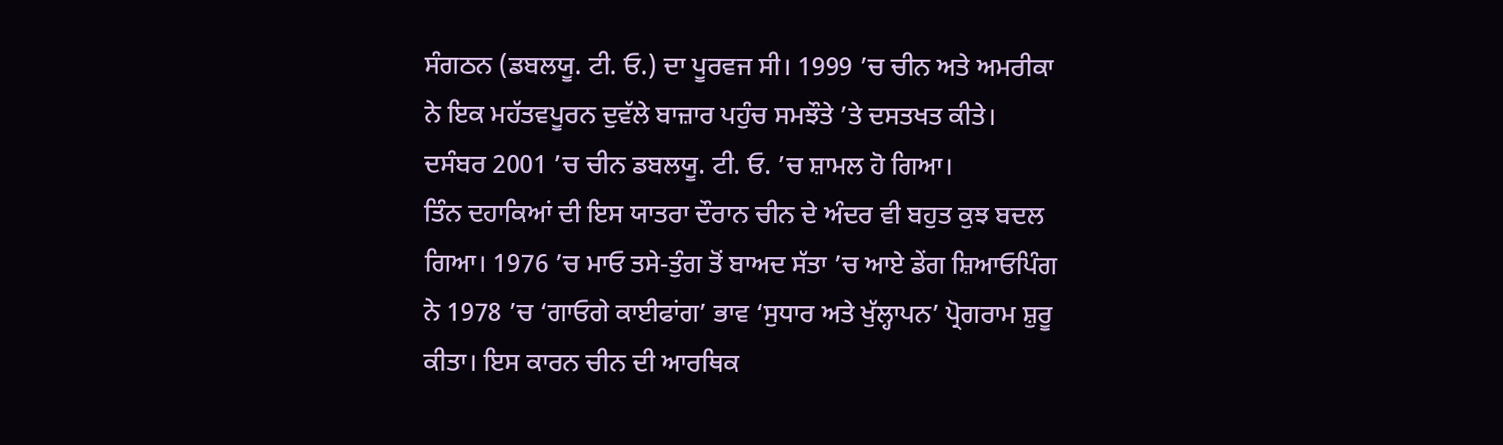ਸੰਗਠਨ (ਡਬਲਯੂ. ਟੀ. ਓ.) ਦਾ ਪੂਰਵਜ ਸੀ। 1999 ’ਚ ਚੀਨ ਅਤੇ ਅਮਰੀਕਾ ਨੇ ਇਕ ਮਹੱਤਵਪੂਰਨ ਦੁਵੱਲੇ ਬਾਜ਼ਾਰ ਪਹੁੰਚ ਸਮਝੌਤੇ ’ਤੇ ਦਸਤਖਤ ਕੀਤੇ। ਦਸੰਬਰ 2001 ’ਚ ਚੀਨ ਡਬਲਯੂ. ਟੀ. ਓ. ’ਚ ਸ਼ਾਮਲ ਹੋ ਗਿਆ।
ਤਿੰਨ ਦਹਾਕਿਆਂ ਦੀ ਇਸ ਯਾਤਰਾ ਦੌਰਾਨ ਚੀਨ ਦੇ ਅੰਦਰ ਵੀ ਬਹੁਤ ਕੁਝ ਬਦਲ ਗਿਆ। 1976 ’ਚ ਮਾਓ ਤਸੇ-ਤੁੰਗ ਤੋਂ ਬਾਅਦ ਸੱਤਾ ’ਚ ਆਏ ਡੇਂਗ ਸ਼ਿਆਓਪਿੰਗ ਨੇ 1978 ’ਚ ‘ਗਾਓਗੇ ਕਾਈਫਾਂਗ’ ਭਾਵ ‘ਸੁਧਾਰ ਅਤੇ ਖੁੱਲ੍ਹਾਪਨ’ ਪ੍ਰੋਗਰਾਮ ਸ਼ੁਰੂ ਕੀਤਾ। ਇਸ ਕਾਰਨ ਚੀਨ ਦੀ ਆਰਥਿਕ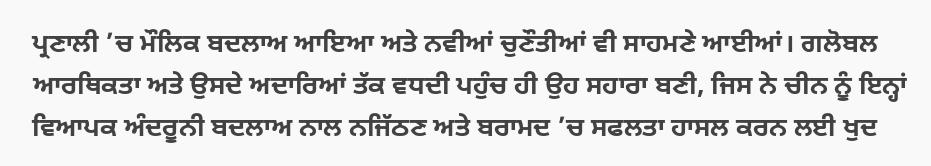ਪ੍ਰਣਾਲੀ ’ਚ ਮੌਲਿਕ ਬਦਲਾਅ ਆਇਆ ਅਤੇ ਨਵੀਆਂ ਚੁਣੌਤੀਆਂ ਵੀ ਸਾਹਮਣੇ ਆਈਆਂ। ਗਲੋਬਲ ਆਰਥਿਕਤਾ ਅਤੇ ਉਸਦੇ ਅਦਾਰਿਆਂ ਤੱਕ ਵਧਦੀ ਪਹੁੰਚ ਹੀ ਉਹ ਸਹਾਰਾ ਬਣੀ, ਜਿਸ ਨੇ ਚੀਨ ਨੂੰ ਇਨ੍ਹਾਂ ਵਿਆਪਕ ਅੰਦਰੂਨੀ ਬਦਲਾਅ ਨਾਲ ਨਜਿੱਠਣ ਅਤੇ ਬਰਾਮਦ ’ਚ ਸਫਲਤਾ ਹਾਸਲ ਕਰਨ ਲਈ ਖੁਦ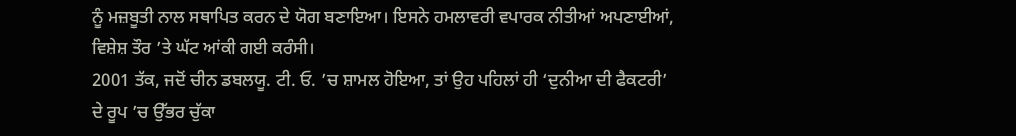ਨੂੰ ਮਜ਼ਬੂਤੀ ਨਾਲ ਸਥਾਪਿਤ ਕਰਨ ਦੇ ਯੋਗ ਬਣਾਇਆ। ਇਸਨੇ ਹਮਲਾਵਰੀ ਵਪਾਰਕ ਨੀਤੀਆਂ ਅਪਣਾਈਆਂ, ਵਿਸ਼ੇਸ਼ ਤੌਰ ’ਤੇ ਘੱਟ ਆਂਕੀ ਗਈ ਕਰੰਸੀ।
2001 ਤੱਕ, ਜਦੋਂ ਚੀਨ ਡਬਲਯੂ. ਟੀ. ਓ. ’ਚ ਸ਼ਾਮਲ ਹੋਇਆ, ਤਾਂ ਉਹ ਪਹਿਲਾਂ ਹੀ ‘ਦੁਨੀਆ ਦੀ ਫੈਕਟਰੀ’ ਦੇ ਰੂਪ ’ਚ ਉੱਭਰ ਚੁੱਕਾ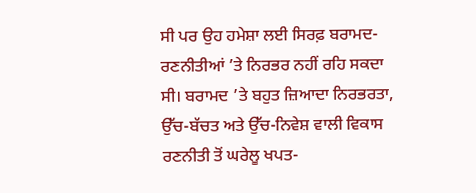ਸੀ ਪਰ ਉਹ ਹਮੇਸ਼ਾ ਲਈ ਸਿਰਫ਼ ਬਰਾਮਦ- ਰਣਨੀਤੀਆਂ ’ਤੇ ਨਿਰਭਰ ਨਹੀਂ ਰਹਿ ਸਕਦਾ ਸੀ। ਬਰਾਮਦ ’ਤੇ ਬਹੁਤ ਜ਼ਿਆਦਾ ਨਿਰਭਰਤਾ, ਉੱਚ-ਬੱਚਤ ਅਤੇ ਉੱਚ-ਨਿਵੇਸ਼ ਵਾਲੀ ਵਿਕਾਸ ਰਣਨੀਤੀ ਤੋਂ ਘਰੇਲੂ ਖਪਤ-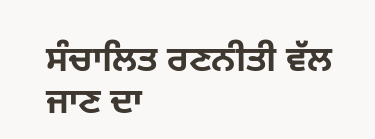ਸੰਚਾਲਿਤ ਰਣਨੀਤੀ ਵੱਲ ਜਾਣ ਦਾ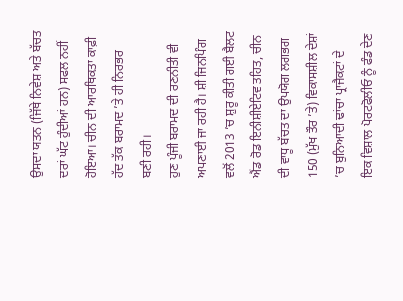ਉਸਦਾ ਯਤਨ (ਜਿੱਥੇ ਨਿਵੇਸ਼ ਅਤੇ ਬੱਚਤ ਦਰਾਂ ਘੱਟ ਹੁੰਦੀਆਂ ਹਨ) ਸਫਲ ਨਹੀਂ ਹੋਇਆ। ਚੀਨ ਦੀ ਆਰਥਿਕਤਾ ਕਾਫ਼ੀ ਹੱਦ ਤੱਕ ਬਰਾਮਦ ’ਤੇ ਹੀ ਨਿਰਭਰ ਬਣੀ ਰਹੀ।
ਹੁਣ ਪੂੰਜੀ ਬਰਾਮਦ ਦੀ ਰਣਨੀਤੀ ਵੀ ਅਪਣਾਈ ਜਾ ਰਹੀ ਹੈ। ਸ਼ੀ ਜਿਨਪਿੰਗ ਵਲੋਂ 2013 ’ਚ ਸ਼ੁਰੂ ਕੀਤੀ ਗਈ ਬੈਲਟ ਐਂਡ ਰੋਡ ਇਨੀਸ਼ੀਏਟਿਵ ਤਹਿਤ, ਚੀਨ ਦੀ ਵਾਧੂ ਬੱਚਤ ਦਾ ਉਪਯੋਗ ਲਗਭਗ 150 (ਮੁੱਖ ਤੌਰ ’ਤੇ) ਵਿਕਾਸਸ਼ੀਲ ਦੇਸ਼ਾਂ ’ਚ ਬੁਨਿਆਦੀ ਢਾਂਚਾ ਪ੍ਰਾਜੈਕਟਾਂ ਦੇ ਇਕ ਵਿਸ਼ਾਲ ਪੋਰਟਫੋਲੀਓ ਨੂੰ ਫੰਡ ਦੇਣ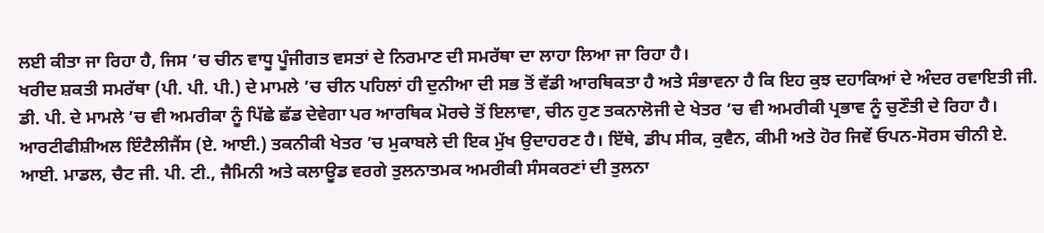ਲਈ ਕੀਤਾ ਜਾ ਰਿਹਾ ਹੈ, ਜਿਸ ’ਚ ਚੀਨ ਵਾਧੂ ਪੂੰਜੀਗਤ ਵਸਤਾਂ ਦੇ ਨਿਰਮਾਣ ਦੀ ਸਮਰੱਥਾ ਦਾ ਲਾਹਾ ਲਿਆ ਜਾ ਰਿਹਾ ਹੈ।
ਖਰੀਦ ਸ਼ਕਤੀ ਸਮਰੱਥਾ (ਪੀ. ਪੀ. ਪੀ.) ਦੇ ਮਾਮਲੇ ’ਚ ਚੀਨ ਪਹਿਲਾਂ ਹੀ ਦੁਨੀਆ ਦੀ ਸਭ ਤੋਂ ਵੱਡੀ ਆਰਥਿਕਤਾ ਹੈ ਅਤੇ ਸੰਭਾਵਨਾ ਹੈ ਕਿ ਇਹ ਕੁਝ ਦਹਾਕਿਆਂ ਦੇ ਅੰਦਰ ਰਵਾਇਤੀ ਜੀ. ਡੀ. ਪੀ. ਦੇ ਮਾਮਲੇ ’ਚ ਵੀ ਅਮਰੀਕਾ ਨੂੰ ਪਿੱਛੇ ਛੱਡ ਦੇਵੇਗਾ ਪਰ ਆਰਥਿਕ ਮੋਰਚੇ ਤੋਂ ਇਲਾਵਾ, ਚੀਨ ਹੁਣ ਤਕਨਾਲੋਜੀ ਦੇ ਖੇਤਰ ’ਚ ਵੀ ਅਮਰੀਕੀ ਪ੍ਰਭਾਵ ਨੂੰ ਚੁਣੌਤੀ ਦੇ ਰਿਹਾ ਹੈ। ਆਰਟੀਫੀਸ਼ੀਅਲ ਇੰਟੈਲੀਜੈਂਸ (ਏ. ਆਈ.) ਤਕਨੀਕੀ ਖੇਤਰ ’ਚ ਮੁਕਾਬਲੇ ਦੀ ਇਕ ਮੁੱਖ ਉਦਾਹਰਣ ਹੈ। ਇੱਥੇ, ਡੀਪ ਸੀਕ, ਕੁਵੈਨ, ਕੀਮੀ ਅਤੇ ਹੋਰ ਜਿਵੇਂ ਓਪਨ-ਸੋਰਸ ਚੀਨੀ ਏ. ਆਈ. ਮਾਡਲ, ਚੈਟ ਜੀ. ਪੀ. ਟੀ., ਜੈਮਿਨੀ ਅਤੇ ਕਲਾਊਡ ਵਰਗੇ ਤੁਲਨਾਤਮਕ ਅਮਰੀਕੀ ਸੰਸਕਰਣਾਂ ਦੀ ਤੁਲਨਾ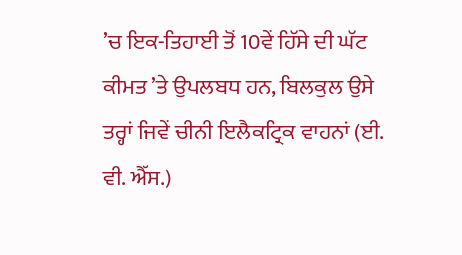’ਚ ਇਕ-ਤਿਹਾਈ ਤੋਂ 10ਵੇਂ ਹਿੱਸੇ ਦੀ ਘੱਟ ਕੀਮਤ ’ਤੇ ਉਪਲਬਧ ਹਨ, ਬਿਲਕੁਲ ਉਸੇ ਤਰ੍ਹਾਂ ਜਿਵੇਂ ਚੀਨੀ ਇਲੈਕਟ੍ਰਿਕ ਵਾਹਨਾਂ (ਈ. ਵੀ. ਐੱਸ.)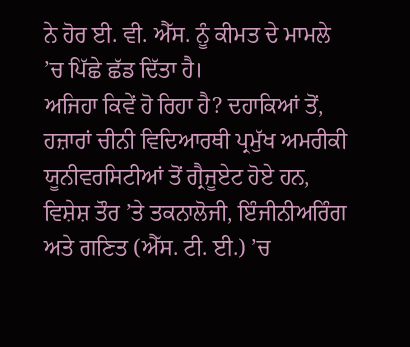ਨੇ ਹੋਰ ਈ. ਵੀ. ਐੱਸ. ਨੂੰ ਕੀਮਤ ਦੇ ਮਾਮਲੇ ’ਚ ਪਿੱਛੇ ਛੱਡ ਦਿੱਤਾ ਹੈ।
ਅਜਿਹਾ ਕਿਵੇਂ ਹੋ ਰਿਹਾ ਹੈ? ਦਹਾਕਿਆਂ ਤੋਂ, ਹਜ਼ਾਰਾਂ ਚੀਨੀ ਵਿਦਿਆਰਥੀ ਪ੍ਰਮੁੱਖ ਅਮਰੀਕੀ ਯੂਨੀਵਰਸਿਟੀਆਂ ਤੋਂ ਗ੍ਰੈਜੂਏਟ ਹੋਏ ਹਨ, ਵਿਸ਼ੇਸ਼ ਤੌਰ ’ਤੇ ਤਕਨਾਲੋਜੀ, ਇੰਜੀਨੀਅਰਿੰਗ ਅਤੇ ਗਣਿਤ (ਐੱਸ. ਟੀ. ਈ.) ’ਚ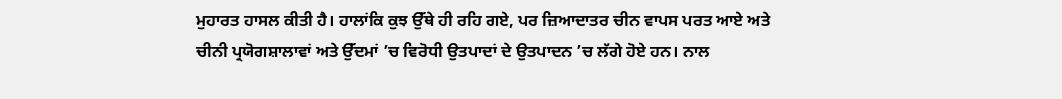ਮੁਹਾਰਤ ਹਾਸਲ ਕੀਤੀ ਹੈ। ਹਾਲਾਂਕਿ ਕੁਝ ਉੱਥੇ ਹੀ ਰਹਿ ਗਏ, ਪਰ ਜ਼ਿਆਦਾਤਰ ਚੀਨ ਵਾਪਸ ਪਰਤ ਆਏ ਅਤੇ ਚੀਨੀ ਪ੍ਰਯੋਗਸ਼ਾਲਾਵਾਂ ਅਤੇ ਉੱਦਮਾਂ ’ਚ ਵਿਰੋਧੀ ਉਤਪਾਦਾਂ ਦੇ ਉਤਪਾਦਨ ’ਚ ਲੱਗੇ ਹੋਏ ਹਨ। ਨਾਲ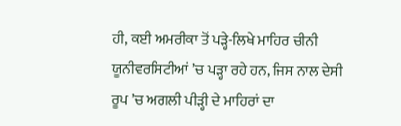ਹੀ, ਕਈ ਅਮਰੀਕਾ ਤੋਂ ਪੜ੍ਹੇ-ਲਿਖੇ ਮਾਹਿਰ ਚੀਨੀ ਯੂਨੀਵਰਸਿਟੀਆਂ ’ਚ ਪੜ੍ਹਾ ਰਹੇ ਹਨ, ਜਿਸ ਨਾਲ ਦੇਸੀ ਰੂਪ ’ਚ ਅਗਲੀ ਪੀੜ੍ਹੀ ਦੇ ਮਾਹਿਰਾਂ ਦਾ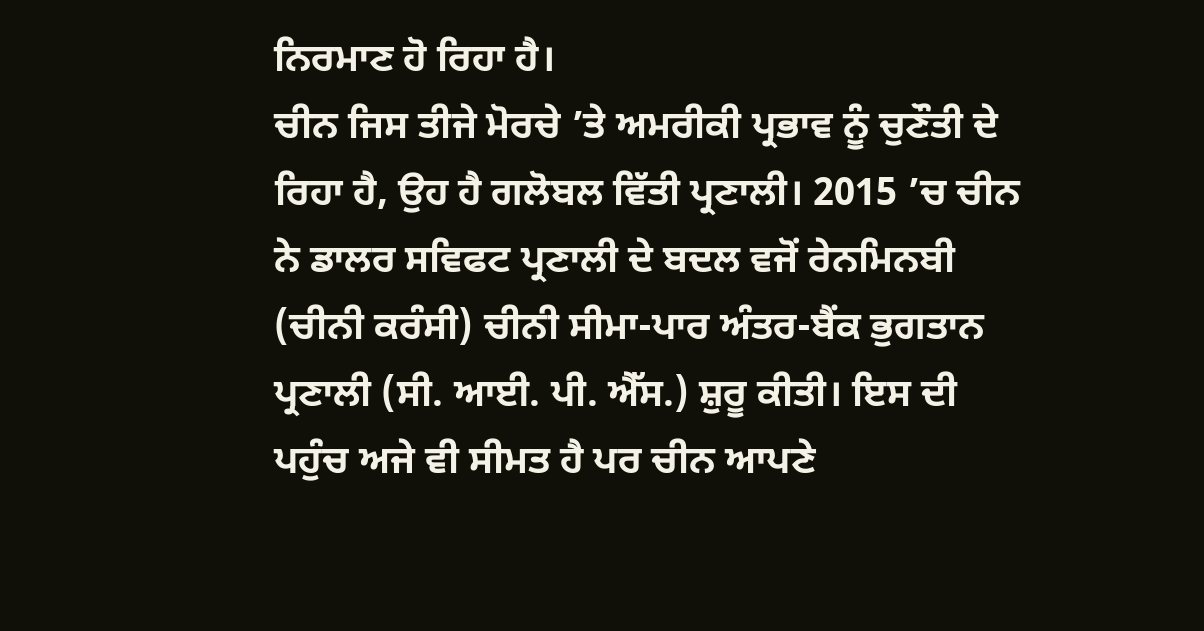ਨਿਰਮਾਣ ਹੋ ਰਿਹਾ ਹੈ।
ਚੀਨ ਜਿਸ ਤੀਜੇ ਮੋਰਚੇ ’ਤੇ ਅਮਰੀਕੀ ਪ੍ਰਭਾਵ ਨੂੰ ਚੁਣੌਤੀ ਦੇ ਰਿਹਾ ਹੈ, ਉਹ ਹੈ ਗਲੋਬਲ ਵਿੱਤੀ ਪ੍ਰਣਾਲੀ। 2015 ’ਚ ਚੀਨ ਨੇ ਡਾਲਰ ਸਵਿਫਟ ਪ੍ਰਣਾਲੀ ਦੇ ਬਦਲ ਵਜੋਂ ਰੇਨਮਿਨਬੀ (ਚੀਨੀ ਕਰੰਸੀ) ਚੀਨੀ ਸੀਮਾ-ਪਾਰ ਅੰਤਰ-ਬੈਂਕ ਭੁਗਤਾਨ ਪ੍ਰਣਾਲੀ (ਸੀ. ਆਈ. ਪੀ. ਐੱਸ.) ਸ਼ੁਰੂ ਕੀਤੀ। ਇਸ ਦੀ ਪਹੁੰਚ ਅਜੇ ਵੀ ਸੀਮਤ ਹੈ ਪਰ ਚੀਨ ਆਪਣੇ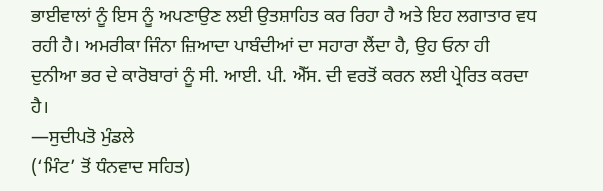ਭਾਈਵਾਲਾਂ ਨੂੰ ਇਸ ਨੂੰ ਅਪਣਾਉਣ ਲਈ ਉਤਸ਼ਾਹਿਤ ਕਰ ਰਿਹਾ ਹੈ ਅਤੇ ਇਹ ਲਗਾਤਾਰ ਵਧ ਰਹੀ ਹੈ। ਅਮਰੀਕਾ ਜਿੰਨਾ ਜ਼ਿਆਦਾ ਪਾਬੰਦੀਆਂ ਦਾ ਸਹਾਰਾ ਲੈਂਦਾ ਹੈ, ਉਹ ਓਨਾ ਹੀ ਦੁਨੀਆ ਭਰ ਦੇ ਕਾਰੋਬਾਰਾਂ ਨੂੰ ਸੀ. ਆਈ. ਪੀ. ਐੱਸ. ਦੀ ਵਰਤੋਂ ਕਰਨ ਲਈ ਪ੍ਰੇਰਿਤ ਕਰਦਾ ਹੈ।
—ਸੁਦੀਪਤੋ ਮੁੰਡਲੇ
(‘ਮਿੰਟ’ ਤੋਂ ਧੰਨਵਾਦ ਸਹਿਤ)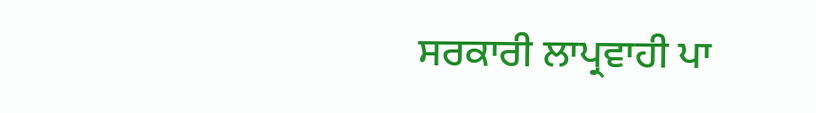ਸਰਕਾਰੀ ਲਾਪ੍ਰਵਾਹੀ ਪਾ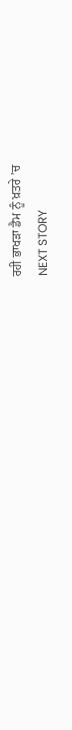ਰਹੀ ਭਾਖੜਾ ਡੈਮ ਨੂੰ ਖ਼ਤਰੇ ’ਚ
NEXT STORY